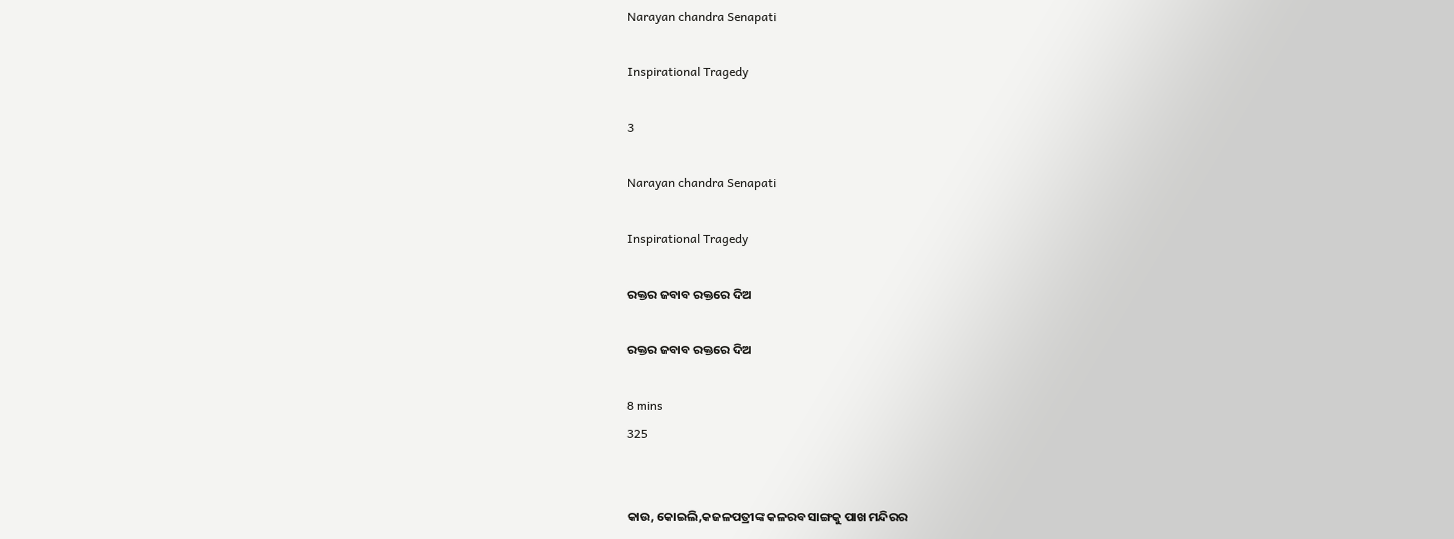Narayan chandra Senapati

Inspirational Tragedy

3

Narayan chandra Senapati

Inspirational Tragedy

ରକ୍ତର ଜବାବ ରକ୍ତରେ ଦିଅ

ରକ୍ତର ଜବାବ ରକ୍ତରେ ଦିଅ

8 mins
325


କାଉ, କୋଇଲି,କଜଳପତ୍ରୀଙ୍କ କଳରବ ସାଙ୍ଗକୁ ପାଖ ମନ୍ଦିରର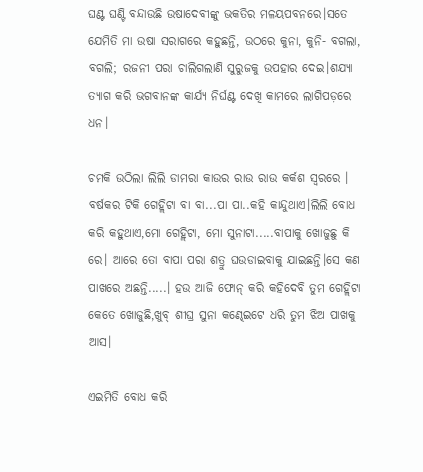ଘଣ୍ଟ ଘଣ୍ଟି ବନ୍ଦାଉଛି ଉଷାଦେବୀଙ୍କୁ ଭକତିର ମଳୟପବନରେ।ସତେ ଯେମିତି ମା ଉଷା ସରାଗରେ କହୁଛନ୍ତି, ଉଠରେ କୁନା, କୁନି- ବଗଲା, ବଗଲି; ରଜନୀ ପରା ଚାଲିଗଲାଣି ସୁରୁଜକୁ ଉପହାର ଦେଇ।ଶଯ୍ୟା ତ୍ୟାଗ କରି ଭଗବାନଙ୍କ କାର୍ଯ୍ୟ ନିର୍ଘଣ୍ଟ ଦେଖି କାମରେ ଲାଗିପଡ଼ରେ ଧନ।

ଚମକି ଉଠିଲା ଲିଲି ଡାମରା କାଉର ରାଉ ରାଉ କର୍କଶ ସ୍ୱରରେ । ବର୍ଷକର ଟିକି ଗେହ୍ଲିଟା ବା ବା...ପା ପା..କହି କାନ୍ଦୁଥାଏ।ଲିଲି ବୋଧ କରି କହୁଥାଏ,ମୋ ଗେହ୍ଲିଟା, ମୋ ସୁନାଟା.....ବାପାକୁ ଖୋଜୁଛୁ କି ରେ। ଆରେ ତୋ ବାପା ପରା ଶତ୍ରୁ ଘଉଡାଇବାକୁ ଯାଇଛନ୍ତି।ସେ କଣ ପାଖରେ ଅଛନ୍ତି.....। ହଉ ଆଜି ଫୋନ୍ କରି କହିଦେବି ତୁମ ଗେହ୍ଲିଟା କେତେ ଖୋଜୁଛି,ଖୁବ୍ ଶୀଘ୍ର ସୁନା କଣ୍ଢେଇଟେ ଧରି ତୁମ ଝିଅ ପାଖକୁ ଆସ।

ଏଇମିତି ବୋଧ କରି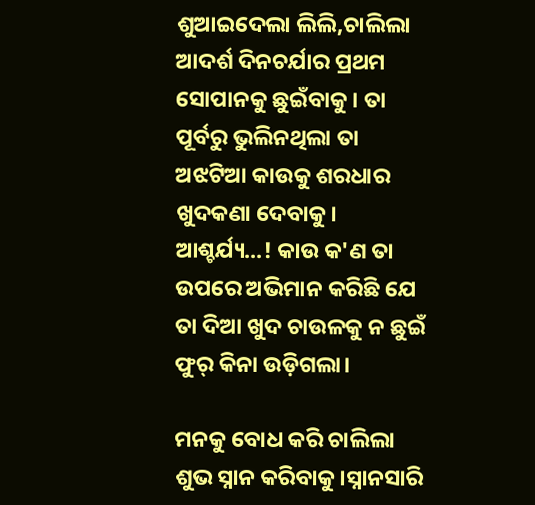ଶୁଆଇଦେଲା ଲିଲି,ଚାଲିଲା ଆଦର୍ଶ ଦିନଚର୍ଯାର ପ୍ରଥମ ସୋପାନକୁ ଛୁଇଁବାକୁ। ତା ପୂର୍ବରୁ ଭୁଲିନଥିଲା ତା ଅଝଟିଆ କାଉକୁ ଶରଧାର ଖୁଦକଣା ଦେବାକୁ। ଆଶ୍ଚର୍ଯ୍ୟ...! କାଉ କ'ଣ ତା ଉପରେ ଅଭିମାନ କରିଛି ଯେ ତା ଦିଆ ଖୁଦ ଚାଉଳକୁ ନ ଛୁଇଁ ଫୁର୍ କିନା ଉଡ଼ିଗଲା।

ମନକୁ ବୋଧ କରି ଚାଲିଲା ଶୁଭ ସ୍ନାନ କରିବାକୁ।ସ୍ନାନସାରି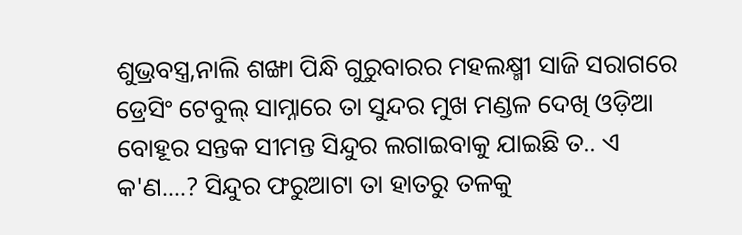ଶୁଭ୍ରବସ୍ତ୍ର,ନାଲି ଶଙ୍ଖା ପିନ୍ଧି ଗୁରୁବାରର ମହଲକ୍ଷ୍ମୀ ସାଜି ସରାଗରେ ଡ୍ରେସିଂ ଟେବୁଲ୍ ସାମ୍ନାରେ ତା ସୁନ୍ଦର ମୁଖ ମଣ୍ଡଳ ଦେଖି ଓଡ଼ିଆ ବୋହୂର ସନ୍ତକ ସୀମନ୍ତ ସିନ୍ଦୁର ଲଗାଇବାକୁ ଯାଇଛି ତ.. ଏ କ'ଣ....? ସିନ୍ଦୁର ଫରୁଆଟା ତା ହାତରୁ ତଳକୁ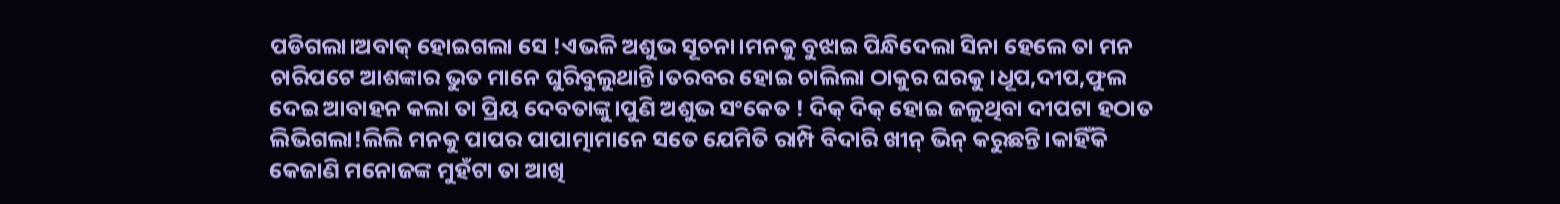ପଡିଗଲା।ଅବାକ୍ ହୋଇଗଲା ସେ !ଏଭଳି ଅଶୁଭ ସୂଚନା।ମନକୁ ବୁଝାଇ ପିନ୍ଧିଦେଲା ସିନା ହେଲେ ତା ମନ ଚାରିପଟେ ଆଶଙ୍କାର ଭୁତ ମାନେ ଘୁରିବୁଲୁଥାନ୍ତି।ତରବର ହୋଇ ଚାଲିଲା ଠାକୁର ଘରକୁ।ଧୂପ,ଦୀପ,ଫୁଲ ଦେଇ ଆବାହନ କଲା ତା ପ୍ରିୟ ଦେବତାଙ୍କୁ।ପୁଣି ଅଶୁଭ ସଂକେତ ! ଦିକ୍ ଦିକ୍ ହୋଇ ଜଳୁଥିବା ଦୀପଟା ହଠାତ ଲିଭିଗଲା!ଲିଲି ମନକୁ ପାପର ପାପାତ୍ମାମାନେ ସତେ ଯେମିତି ରାମ୍ପି ବିଦାରି ଖୀନ୍ ଭିନ୍ କରୁଛନ୍ତି।କାହିଁକି କେଜାଣି ମନୋଜଙ୍କ ମୁହଁଟା ତା ଆଖି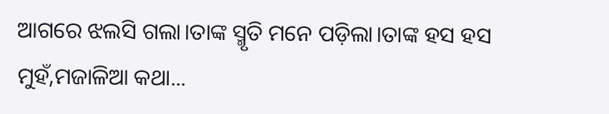ଆଗରେ ଝଲସି ଗଲା।ତାଙ୍କ ସ୍ମୃତି ମନେ ପଡ଼ିଲା।ତାଙ୍କ ହସ ହସ ମୁହଁ,ମଜାଳିଆ କଥା...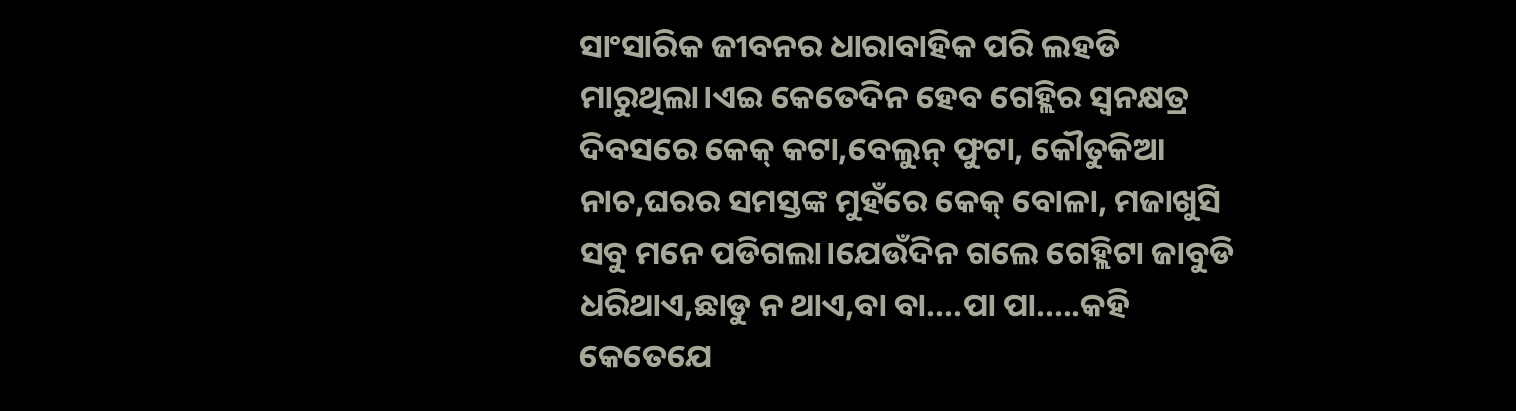ସାଂସାରିକ ଜୀବନର ଧାରାବାହିକ ପରି ଲହଡି ମାରୁଥିଲା।ଏଇ କେତେଦିନ ହେବ ଗେହ୍ଲିର ସ୍ଵନକ୍ଷତ୍ର ଦିବସରେ କେକ୍ କଟା,ବେଲୁନ୍ ଫୁଟା, କୌତୁକିଆ ନାଚ,ଘରର ସମସ୍ତଙ୍କ ମୁହଁରେ କେକ୍ ବୋଳା, ମଜାଖୁସି ସବୁ ମନେ ପଡିଗଲା।ଯେଉଁଦିନ ଗଲେ ଗେହ୍ଲିଟା ଜାବୁଡି ଧରିଥାଏ,ଛାଡୁ ନ ଥାଏ,ବା ବା....ପା ପା.....କହି କେତେଯେ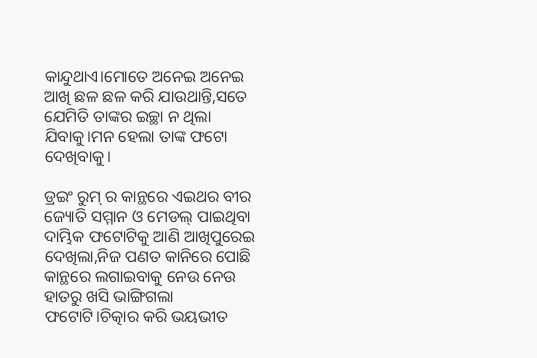କାନ୍ଦୁଥାଏ।ମୋତେ ଅନେଇ ଅନେଇ ଆଖି ଛଳ ଛଳ କରି ଯାଉଥାନ୍ତି,ସତେ ଯେମିତି ତାଙ୍କର ଇଚ୍ଛା ନ ଥିଲା ଯିବାକୁ।ମନ ହେଲା ତାଙ୍କ ଫଟୋ ଦେଖିବାକୁ।

ଡ୍ରଇଂ ରୁମ୍ ର କାନ୍ଥରେ ଏଇଥର ବୀର ଜ୍ୟୋତି ସମ୍ମାନ ଓ ମେଡଲ୍ ପାଇଥିବା ଦାମ୍ଭିକ ଫଟୋଟିକୁ ଆଣି ଆଖିପୁରେଇ ଦେଖିଲା,ନିଜ ପଣତ କାନିରେ ପୋଛି କାନ୍ଥରେ ଲଗାଇବାକୁ ନେଉ ନେଉ ହାତରୁ ଖସି ଭାଙ୍ଗିଗଲା ଫଟୋଟି।ଚିତ୍କାର କରି ଭୟଭୀତ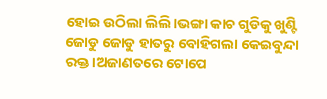ହୋଇ ଉଠିଲା ଲିଲି।ଭଙ୍ଗା କାଚ ଗୁଡିକୁ ଖୁଣ୍ଟି ଜୋଡୁ ଜୋଡୁ ହାତରୁ ବୋହିଗଲା କେଇବୁନ୍ଦା ରକ୍ତ।ଅଜାଣତରେ ଟୋପେ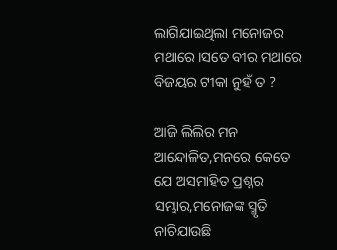ଲାଗିଯାଇଥିଲା ମନୋଜର ମଥାରେ।ସତେ ବୀର ମଥାରେ ବିଜୟର ଟୀକା ନୁହଁ ତ ?

ଆଜି ଲିଲିର ମନ ଆନ୍ଦୋଳିତ,ମନରେ କେତେ ଯେ ଅସମାହିତ ପ୍ରଶ୍ନର ସମ୍ଭାର,ମନୋଜଙ୍କ ସ୍ମୃତି ନାଚିଯାଉଛି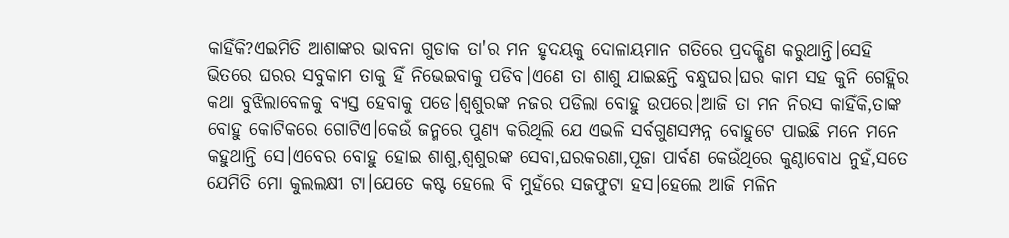କାହିଁକି?ଏଇମିତି ଆଶାଙ୍କର ଭାବନା ଗୁଡାକ ତା'ର ମନ ହୃଦୟକୁ ଦୋଳାୟମାନ ଗତିରେ ପ୍ରଦକ୍ଷିଣ କରୁଥାନ୍ତି।ସେହି ଭିତରେ ଘରର ସବୁକାମ ତାକୁ ହିଁ ନିଭେଇବାକୁ ପଡିବ।ଏଣେ ତା ଶାଶୁ ଯାଇଛନ୍ତି ବନ୍ଧୁଘର।ଘର କାମ ସହ କୁନି ଗେହ୍ଲିର କଥା ବୁଝିଲାବେଳକୁ ବ୍ୟସ୍ତ ହେବାକୁ ପଡେ।ଶ୍ବଶୁରଙ୍କ ନଜର ପଡିଲା ବୋହୁ ଉପରେ।ଆଜି ତା ମନ ନିରସ କାହିଁକି,ତାଙ୍କ ବୋହୁ କୋଟିକରେ ଗୋଟିଏ।କେଉଁ ଜନ୍ମରେ ପୁଣ୍ୟ କରିଥିଲି ଯେ ଏଭଳି ସର୍ବଗୁଣସମ୍ପନ୍ନ ବୋହୁଟେ ପାଇଛି ମନେ ମନେ କହୁଥାନ୍ତି ସେ।ଏବେର ବୋହୁ ହୋଇ ଶାଶୁ,ଶ୍ବଶୁରଙ୍କ ସେବା,ଘରକରଣା,ପୂଜା ପାର୍ବଣ କେଉଁଥିରେ କୁଣ୍ଠାବୋଧ ନୁହଁ,ସତେ ଯେମିତି ମୋ କୁଲଲକ୍ଷୀ ଟା।ଯେତେ କଷ୍ଟ ହେଲେ ବି ମୁହଁରେ ସଜଫୁଟା ହସ।ହେଲେ ଆଜି ମଳିନ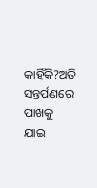କାହିଁକି?ଅତି ସନ୍ତର୍ପଣରେ ପାଖକୁ ଯାଇ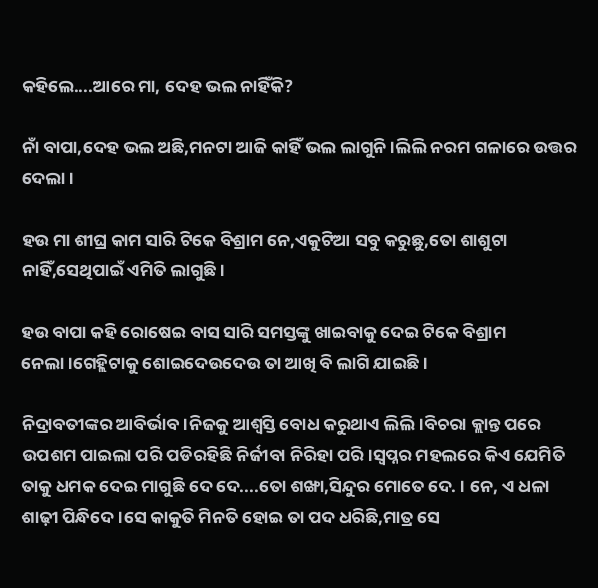କହିଲେ....ଆରେ ମା, ଦେହ ଭଲ ନାହିଁକି?

ନାଁ ବାପା,ଦେହ ଭଲ ଅଛି,ମନଟା ଆଜି କାହିଁ ଭଲ ଲାଗୁନି।ଲିଲି ନରମ ଗଳାରେ ଉତ୍ତର ଦେଲା।

ହଉ ମା ଶୀଘ୍ର କାମ ସାରି ଟିକେ ବିଶ୍ରାମ ନେ,ଏକୁଟିଆ ସବୁ କରୁଛୁ,ତୋ ଶାଶୁଟା ନାହିଁ,ସେଥିପାଇଁ ଏମିତି ଲାଗୁଛି।

ହଉ ବାପା କହି ରୋଷେଇ ବାସ ସାରି ସମସ୍ତଙ୍କୁ ଖାଇବାକୁ ଦେଇ ଟିକେ ବିଶ୍ରାମ ନେଲା।ଗେହ୍ଲିଟାକୁ ଶୋଇଦେଉଦେଉ ତା ଆଖି ବି ଲାଗି ଯାଇଛି।

ନିଦ୍ରାବତୀଙ୍କର ଆବିର୍ଭାବ।ନିଜକୁ ଆଶ୍ୱସ୍ତି ବୋଧ କରୁଥାଏ ଲିଲି।ବିଚରା କ୍ଲାନ୍ତ ପରେ ଉପଶମ ପାଇଲା ପରି ପଡିରହିଛି ନିର୍ଜୀବା ନିରିହା ପରି।ସ୍ୱପ୍ନର ମହଲରେ କିଏ ଯେମିତି ତାକୁ ଧମକ ଦେଇ ମାଗୁଛି ଦେ ଦେ....ତୋ ଶଙ୍ଖା,ସିନ୍ଦୁର ମୋତେ ଦେ. । ନେ, ଏ ଧଳା ଶାଢ଼ୀ ପିନ୍ଧିଦେ।ସେ କାକୁତି ମିନତି ହୋଇ ତା ପଦ ଧରିଛି,ମାତ୍ର ସେ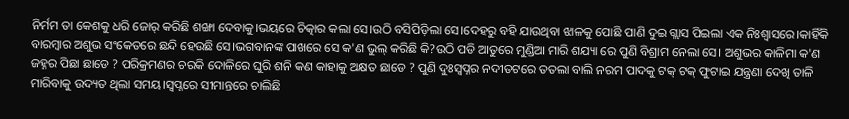ନିର୍ମମ ତା କେଶକୁ ଧରି ଜୋର୍ କରିଛି ଶଙ୍ଖା ଦେବାକୁ।ଭୟରେ ଚିତ୍କାର କଲା ସେ।ଉଠି ବସିପିଡ଼ିଲା ସେ।ଦେହରୁ ବହି ଯାଉଥିବା ଝାଳକୁ ପୋଛି ପାଣି ଦୁଇ ଗ୍ଲାସ ପିଇଲା ଏକ ନିଃଶ୍ଵାସରେ।କାହିଁକି ବାରମ୍ବାର ଅଶୁଭ ସଂକେତରେ ଛନ୍ଦି ହେଉଛି ସେ।ଭଗବାନଙ୍କ ପାଖରେ ସେ କ'ଣ ଭୁଲ୍ କରିଛି କି?ଉଠି ପଡି ଆତୁରେ ମୁଣ୍ଡିଆ ମାରି ଶଯ୍ୟା ରେ ପୁଣି ବିଶ୍ରାମ ନେଲା ସେ। ଅଶୁଭର କାଳିମା କ'ଣ ଜହ୍ନର ପିଛା ଛାଡେ ? ପରିକ୍ରମଣର ଚରକି ଦୋଳିରେ ଘୁରି ଶନି କଣ କାହାକୁ ଅକ୍ଷତ ଛାଡେ ? ପୁଣି ଦୁଃସ୍ୱପ୍ନର ନଦୀତଟରେ ତତଲା ବାଲି ନରମ ପାଦକୁ ଟକ୍ ଟକ୍ ଫୁଟାଇ ଯନ୍ତ୍ରଣା ଦେଖି ତାଳି ମାରିବାକୁ ଉଦ୍ୟତ ଥିଲା ସମୟ।ସ୍ୱପ୍ନରେ ସୀମାନ୍ତରେ ଚାଲିଛି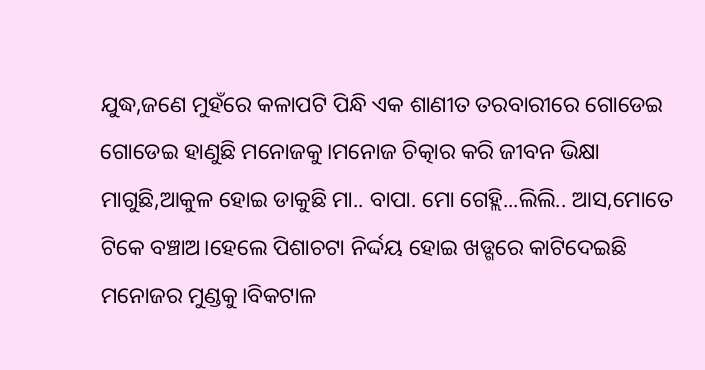ଯୁଦ୍ଧ,ଜଣେ ମୁହଁରେ କଳାପଟି ପିନ୍ଧି ଏକ ଶାଣୀତ ତରବାରୀରେ ଗୋଡେଇ ଗୋଡେଇ ହାଣୁଛି ମନୋଜକୁ।ମନୋଜ ଚିତ୍କାର କରି ଜୀବନ ଭିକ୍ଷା ମାଗୁଛି,ଆକୁଳ ହୋଇ ଡାକୁଛି ମା.. ବାପା. ମୋ ଗେହ୍ଲି...ଲିଲି.. ଆସ,ମୋତେ ଟିକେ ବଞ୍ଚାଅ।ହେଲେ ପିଶାଚଟା ନିର୍ଦ୍ଦୟ ହୋଇ ଖଡ୍ଗରେ କାଟିଦେଇଛି ମନୋଜର ମୁଣ୍ଡକୁ।ବିକଟାଳ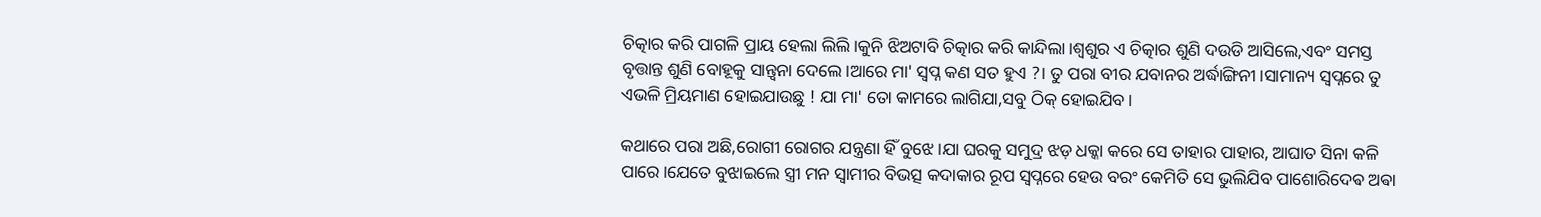ଚିତ୍କାର କରି ପାଗଳି ପ୍ରାୟ ହେଲା ଲିଲି।କୁନି ଝିଅଟାବି ଚିତ୍କାର କରି କାନ୍ଦିଲା।ଶ୍ୱଶୁର ଏ ଚିତ୍କାର ଶୁଣି ଦଉଡି ଆସିଲେ,ଏବଂ ସମସ୍ତ ବୃତ୍ତାନ୍ତ ଶୁଣି ବୋହୂକୁ ସାନ୍ତ୍ୱନା ଦେଲେ।ଆରେ ମା' ସ୍ୱପ୍ନ କଣ ସତ ହୁଏ ?। ତୁ ପରା ବୀର ଯବାନର ଅର୍ଦ୍ଧାଙ୍ଗିନୀ।ସାମାନ୍ୟ ସ୍ୱପ୍ନରେ ତୁ ଏଭଳି ମ୍ରିୟମାଣ ହୋଇଯାଉଛୁ ! ଯା ମା' ତୋ କାମରେ ଲାଗିଯା,ସବୁ ଠିକ୍ ହୋଇଯିବ।

କଥାରେ ପରା ଅଛି,ରୋଗୀ ରୋଗର ଯନ୍ତ୍ରଣା ହିଁ ବୁଝେ।ଯା ଘରକୁ ସମୁଦ୍ର ଝଡ଼ ଧକ୍କା କରେ ସେ ତାହାର ପାହାର, ଆଘାତ ସିନା କଳି ପାରେ।ଯେତେ ବୁଝାଇଲେ ସ୍ତ୍ରୀ ମନ ସ୍ୱାମୀର ବିଭତ୍ସ କଦାକାର ରୂପ ସ୍ୱପ୍ନରେ ହେଉ ବରଂ କେମିତି ସେ ଭୁଲିଯିବ ପାଶୋରିଦେଵ ଅଵା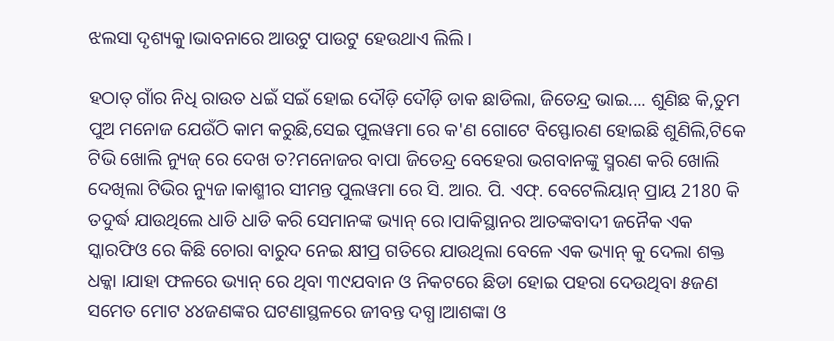ଝଲସା ଦୃଶ୍ୟକୁ।ଭାବନାରେ ଆଉଟୁ ପାଉଟୁ ହେଉଥାଏ ଲିଲି।

ହଠାତ୍ ଗାଁର ନିଧି ରାଉତ ଧଇଁ ସଇଁ ହୋଇ ଦୌଡ଼ି ଦୌଡ଼ି ଡାକ ଛାଡିଲା, ଜିତେନ୍ଦ୍ର ଭାଇ.... ଶୁଣିଛ କି,ତୁମ ପୁଅ ମନୋଜ ଯେଉଁଠି କାମ କରୁଛି,ସେଇ ପୁଲୱମା ରେ କ'ଣ ଗୋଟେ ବିସ୍ଫୋରଣ ହୋଇଛି ଶୁଣିଲି,ଟିକେ ଟିଭି ଖୋଲି ନ୍ୟୁଜ୍ ରେ ଦେଖ ତ?ମନୋଜର ବାପା ଜିତେନ୍ଦ୍ର ବେହେରା ଭଗବାନଙ୍କୁ ସ୍ମରଣ କରି ଖୋଲି ଦେଖିଲା ଟିଭିର ନ୍ୟୁଜ।କାଶ୍ମୀର ସୀମନ୍ତ ପୁଲୱମା ରେ ସି. ଆର. ପି. ଏଫ୍. ବେଟେଲିୟାନ୍ ପ୍ରାୟ 2180 କି ତଦୁର୍ଦ୍ଧ ଯାଉଥିଲେ ଧାଡି ଧାଡି କରି ସେମାନଙ୍କ ଭ୍ୟାନ୍ ରେ।ପାକିସ୍ଥାନର ଆତଙ୍କବାଦୀ ଜନୈକ ଏକ ସ୍କାରଫିଓ ରେ କିଛି ଚୋରା ବାରୁଦ ନେଇ କ୍ଷୀପ୍ର ଗତିରେ ଯାଉଥିଲା ବେଳେ ଏକ ଭ୍ୟାନ୍ କୁ ଦେଲା ଶକ୍ତ ଧକ୍କା ।ଯାହା ଫଳରେ ଭ୍ୟାନ୍ ରେ ଥିବା ୩୯ଯବାନ ଓ ନିକଟରେ ଛିଡା ହୋଇ ପହରା ଦେଉଥିବା ୫ଜଣ ସମେତ ମୋଟ ୪୪ଜଣଙ୍କର ଘଟଣାସ୍ଥଳରେ ଜୀବନ୍ତ ଦଗ୍ଧ।ଆଶଙ୍କା ଓ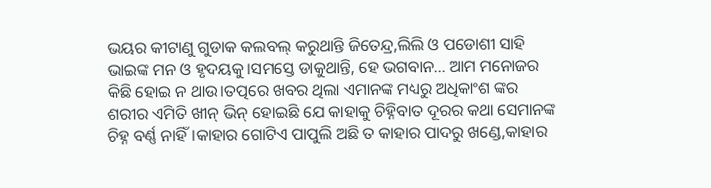ଭୟର କୀଟାଣୁ ଗୁଡାକ କଲବଲ୍ କରୁଥାନ୍ତି ଜିତେନ୍ଦ୍ର,ଲିଲି ଓ ପଡୋଶୀ ସାହି ଭାଇଙ୍କ ମନ ଓ ହୃଦୟକୁ।ସମସ୍ତେ ଡାକୁଥାନ୍ତି, ହେ ଭଗବାନ... ଆମ ମନୋଜର କିଛି ହୋଇ ନ ଥାଉ।ତତ୍ପରେ ଖବର ଥିଲା ଏମାନଙ୍କ ମଧ୍ୟରୁ ଅଧିକାଂଶ ଙ୍କର ଶରୀର ଏମିତି ଖୀନ୍ ଭିନ୍ ହୋଇଛି ଯେ କାହାକୁ ଚିହ୍ନିବାତ ଦୂରର କଥା ସେମାନଙ୍କ ଚିହ୍ନ ବର୍ଣ୍ଣ ନାହିଁ।କାହାର ଗୋଟିଏ ପାପୁଲି ଅଛି ତ କାହାର ପାଦରୁ ଖଣ୍ଡେ,କାହାର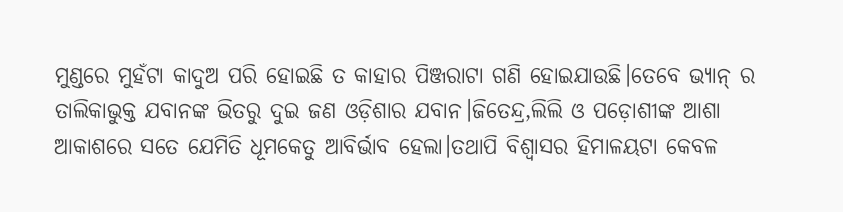ମୁଣ୍ଡରେ ମୁହଁଟା କାଦୁଅ ପରି ହୋଇଛି ତ କାହାର ପିଞ୍ଜରାଟା ଗଣି ହୋଇଯାଉଛି।ତେବେ ଭ୍ୟାନ୍ ର ତାଲିକାଭୁକ୍ତ ଯବାନଙ୍କ ଭିତରୁ ଦୁଇ ଜଣ ଓଡ଼ିଶାର ଯବାନ।ଜିତେନ୍ଦ୍ର,ଲିଲି ଓ ପଡ଼ୋଶୀଙ୍କ ଆଶା ଆକାଶରେ ସତେ ଯେମିତି ଧୂମକେତୁ ଆବିର୍ଭାବ ହେଲା।ତଥାପି ବିଶ୍ୱାସର ହିମାଳୟଟା କେବଳ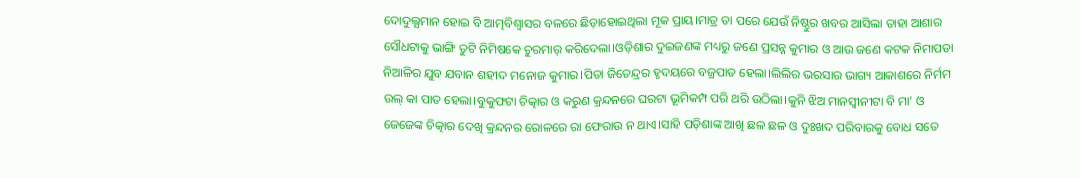ଦୋଦୁଲ୍ଯମାନ ହୋଇ ବି ଆତ୍ମବିଶ୍ୱାସର ବଳରେ ଛିଡ଼ାହୋଇଥିଲା ମୂକ ପ୍ରାୟ।ମାତ୍ର ତା ପରେ ଯେଉଁ ନିଷ୍ଠୁର ଖବର ଆସିଲା ତାହା ଆଶାର ସୌଧଟାକୁ ଭାଙ୍ଗି ତୁଟି ନିମିଷକେ ଚୁରମାର୍ କରିଦେଲା।ଓଡ଼ିଶାର ଦୁଇଜଣଙ୍କ ମଧ୍ୟରୁ ଜଣେ ପ୍ରସନ୍ନ କୁମାର ଓ ଆଉ ଜଣେ କଟକ ନିମାପଡା ନିଆଳିର ଯୁବ ଯବାନ ଶହୀଦ ମନୋଜ କୁମାର।ପିତା ଜିତେନ୍ଦ୍ରର ହୃଦୟରେ ବଜ୍ରପାତ ହେଲା।ଲିଲିର ଭରସାର ଭାଗ୍ୟ ଆକାଶରେ ନିର୍ମମ ଉଲ୍ କା ପାତ ହେଲା।ବୁକୁଫଟା ଚିତ୍କାର ଓ କରୁଣ କ୍ରନ୍ଦନରେ ଘରଟା ଭୂମିକମ୍ପ ପରି ଥରି ଉଠିଲା।କୁନି ଝିଅ ମାନସ୍ଵୀନୀଟା ବି ମା' ଓ ଜେଜେଙ୍କ ଚିତ୍କାର ଦେଖି କ୍ରନ୍ଦନର ରୋଳରେ ରା ଫେରାଉ ନ ଥାଏ।ସାହି ପଡ଼ିଶାଙ୍କ ଆଖି ଛଳ ଛଳ ଓ ଦୁଃଖଦ ପରିବାରକୁ ବୋଧ ସତେ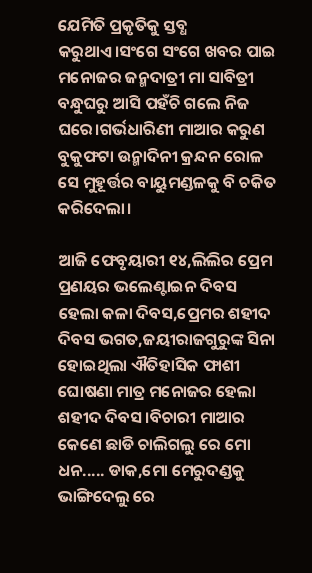ଯେମିତି ପ୍ରକୃତିକୁ ସ୍ତବ୍ଧ କରୁଥାଏ।ସଂଗେ ସଂଗେ ଖବର ପାଇ ମନୋଜର ଜନ୍ମଦାତ୍ରୀ ମା ସାବିତ୍ରୀ ବନ୍ଧୁଘରୁ ଆସି ପହଁଚି ଗଲେ ନିଜ ଘରେ।ଗର୍ଭଧାରିଣୀ ମାଆର କରୁଣ ବୁକୁଫଟା ଉନ୍ମାଦିନୀ କ୍ରନ୍ଦନ ରୋଳ ସେ ମୁହୂର୍ତ୍ତର ବାୟୁମଣ୍ଡଳକୁ ବି ଚକିତ କରିଦେଲା।

ଆଜି ଫେବୃୟାରୀ ୧୪,ଲିଲିର ପ୍ରେମ ପ୍ରଣୟର ଭଲେଣ୍ଟାଇନ ଦିବସ ହେଲା କଳା ଦିବସ,ପ୍ରେମର ଶହୀଦ ଦିବସ ଭଗତ,ଜୟୀରାଜଗୁରୁଙ୍କ ସିନା ହୋଇଥିଲା ଐତିହାସିକ ଫାଶୀ ଘୋଷଣା ମାତ୍ର ମନୋଜର ହେଲା ଶହୀଦ ଦିବସ।ବିଚାରୀ ମାଆର କେଣେ ଛାଡି ଚାଲିଗଲୁ ରେ ମୋ ଧନ..... ଡାକ,ମୋ ମେରୁଦଣ୍ଡକୁ ଭାଙ୍ଗିଦେଲୁ ରେ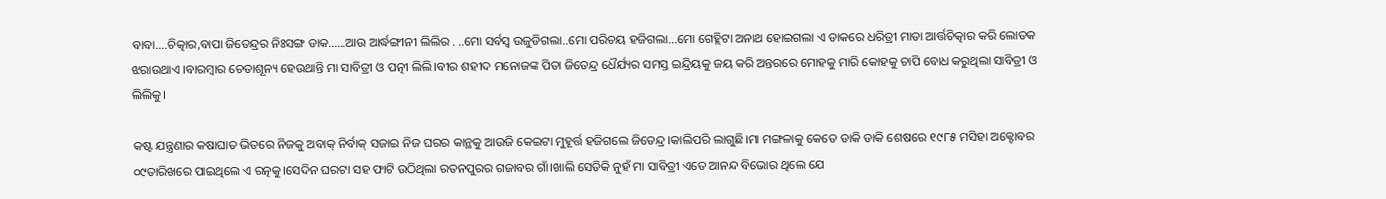ବାବା....ଚିତ୍କାର,ବାପା ଜିତେନ୍ଦ୍ରର ନିଃସଙ୍ଗ ଡାକ......ଆଉ ଆର୍ଦ୍ଧଙ୍ଗୀନୀ ଲିଲିର . ..ମୋ ସର୍ବସ୍ୱ ଉଜୁଡିଗଲା..ମୋ ପରିଚୟ ହଜିଗଲା...ମୋ ଗେହ୍ଲିଟା ଅନାଥ ହୋଇଗଲା ଏ ଡାକରେ ଧରିତ୍ରୀ ମାତା ଆର୍ତ୍ତଚିତ୍କାର କରି ଲୋତକ ଝରାଉଥାଏ ।ବାରମ୍ବାର ଚେତାଶୂନ୍ୟ ହେଉଥାନ୍ତି ମା ସାବିତ୍ରୀ ଓ ପତ୍ନୀ ଲିଲି।ବୀର ଶହୀଦ ମନୋଜଙ୍କ ପିତା ଜିତେନ୍ଦ୍ର ଧୈର୍ଯ୍ୟର ସମସ୍ତ ଇନ୍ଦ୍ରିୟକୁ ଜୟ କରି ଅନ୍ତରରେ ମୋହକୁ ମାରି କୋହକୁ ଚାପି ବୋଧ କରୁଥିଲା ସାବିତ୍ରୀ ଓ ଲିଲିକୁ।

କଷ୍ଟ ଯନ୍ତ୍ରଣାର କଷାଘାତ ଭିତରେ ନିଜକୁ ଅବାକ୍ ନିର୍ବାକ୍ ସଜାଇ ନିଜ ଘରର କାନ୍ଥକୁ ଆଉଜି କେଇଟା ମୁହୂର୍ତ୍ତ ହଜିଗଲେ ଜିତେନ୍ଦ୍ର।କାଲିପରି ଲାଗୁଛି।ମା ମଙ୍ଗଳାକୁ କେତେ ଡାକି ଡାକି ଶେଷରେ ୧୯୮୫ ମସିହା ଅକ୍ଟୋବର ୦୯ତାରିଖରେ ପାଇଥିଲେ ଏ ରତ୍ନକୁ।ସେଦିନ ଘରଟା ସହ ଫାଟି ଉଠିଥିଲା ରତନପୁରର ଗଜାବର ଗାଁ।ଖାଲି ସେତିକି ନୁହଁ ମା ସାବିତ୍ରୀ ଏତେ ଆନନ୍ଦ ବିଭୋର ଥିଲେ ଯେ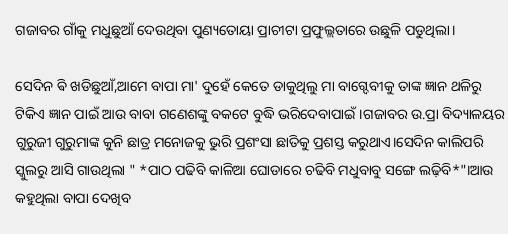ଗଜାବର ଗାଁକୁ ମଧୁଛୁଆଁ ଦେଉଥିବା ପୁଣ୍ୟତୋୟା ପ୍ରାଚୀଟା ପ୍ରଫୁଲ୍ଲତାରେ ଉଛୁଳି ପଡୁଥିଲା।

ସେଦିନ ଵି ଖଡିଛୁଆଁ,ଆମେ ବାପା ମା' ଦୁହେଁ କେତେ ଡାକୁଥିଲୁ ମା ବାଗ୍ଦେବୀକୁ ତାଙ୍କ ଜ୍ଞାନ ଥଳିରୁ ଟିକିଏ ଜ୍ଞାନ ପାଇଁ ଆଉ ବାବା ଗଣେଶଙ୍କୁ ବକଟେ ବୁଦ୍ଧି ଭରିଦେବାପାଇଁ।ଗଜାବର ଉ.ପ୍ରା ବିଦ୍ୟାଳୟର ଗୁରୁଜୀ ଗୁରୁମାଙ୍କ କୁନି ଛାତ୍ର ମନୋଜକୁ ଭୁରି ପ୍ରଶଂସା ଛାତିକୁ ପ୍ରଶସ୍ତ କରୁଥାଏ।ସେଦିନ କାଲିପରି ସ୍କୁଲରୁ ଆସି ଗାଉଥିଲା " *ପାଠ ପଢିବି କାଳିଆ ଘୋଡାରେ ଚଢିବି ମଧୁବାବୁ ସଙ୍ଗେ ଲଢ଼ିବି*"।ଆଉ କହୁଥିଲା ବାପା ଦେଖିବ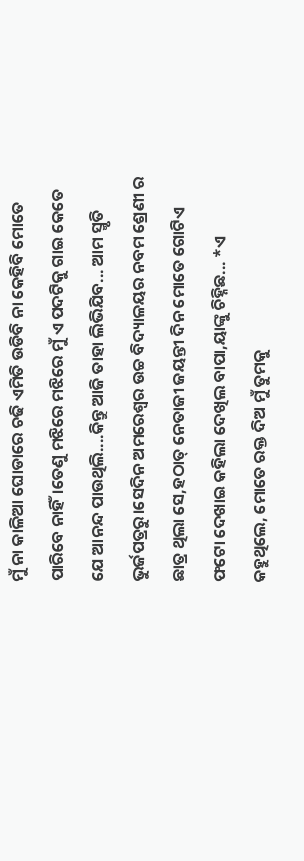ମୁଁ ନା କାଳିଆ ଘୋଡାରେ ଚଢି ଏମିତି ଉଡିବି ନା କେହିବି ମୋତେ ପାରିବେ ନାହିଁ।ତେଣୁ ମଝିରେ ମଝିରେ ମୁଁ ଏ ପଦଟିକୁ ଗାଇ କେତେ ଯେ ଆନନ୍ଦ ପାଉଥିଲି....କିନ୍ତୁ ଆଜି ତାହା ଲିଭିଯିବ... ଆମ ସ୍ମୃତି ଭୁର୍ଜପତ୍ରରୁ।ସେଦିନ ଅମରେଶ୍ୱର ଉଚ୍ଚ ବିଦ୍ୟାଳୟର ନବମ ଶ୍ରେଣୀ ର ଛାତ୍ର ଥିଲା ସେ,ହଠାତ୍ ନେତାଜୀ ଜୟନ୍ତୀ ଦିନ ମୋତେ ଗୋଟିଏ ଫଟୋ ଦେଖାଇ କହିଲା ଦେଖିଲ ବାପା,ୟାଙ୍କୁ ଚିହ୍ନିଛ... *ଏ କହୁଥିଲେ, ମୋତେ ରକ୍ତ ଦିଅ ମୁଁ ତୁମକୁ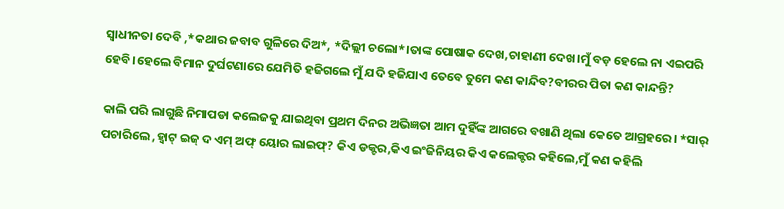ସ୍ୱାଧୀନତା ଦେବି ,*କଥାର ଜବାବ ଗୁଳିରେ ଦିଅ*, *ଦିଲ୍ଲୀ ଚଲୋ*।ତାଙ୍କ ପୋଷାକ ଦେଖ,ଚାହାଣୀ ଦେଖ।ମୁଁ ବଡ଼ ହେଲେ ନା ଏଇପରି ହେବି।ହେଲେ ବିମାନ ଦୁର୍ଘଟଣାରେ ଯେମିତି ହଜିଗଲେ ମୁଁ ଯଦି ହଜିଯାଏ ତେବେ ତୁମେ କଣ କାନ୍ଦିବ?ବୀରର ପିତା କଣ କାନ୍ଦନ୍ତି?

କାଲି ପରି ଲାଗୁଛି ନିମାପଡା କଲେଜକୁ ଯାଇଥିବା ପ୍ରଥମ ଦିନର ଅଭିଜ୍ଞତା ଆମ ଦୁହିଁଙ୍କ ଆଗରେ ବଖାଣି ଥିଲା କେତେ ଆଗ୍ରହରେ। *ସାର୍ ପଚାରିଲେ ,ହ୍ଵାଟ୍ ଇଜ୍ ଦ ଏମ୍ ଅଫ୍ ୟୋର ଲାଇଫ୍? କିଏ ଡକ୍ଟର,କିଏ ଇଂଜିନିୟର କିଏ କଲେକ୍ଟର କହିଲେ,ମୁଁ କଣ କହିଲି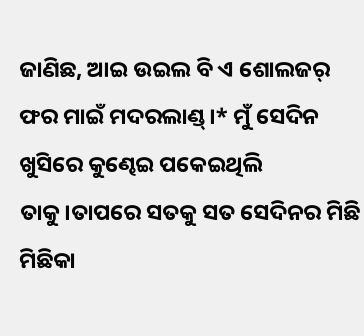ଜାଣିଛ, ଆଇ ଉଇଲ ବି ଏ ଶୋଲଜର୍ ଫର ମାଇଁ ମଦରଲାଣ୍ଡ୍।* ମୁଁ ସେଦିନ ଖୁସିରେ କୁଣ୍ଢେଇ ପକେଇଥିଲି ତାକୁ।ତାପରେ ସତକୁ ସତ ସେଦିନର ମିଛି ମିଛିକା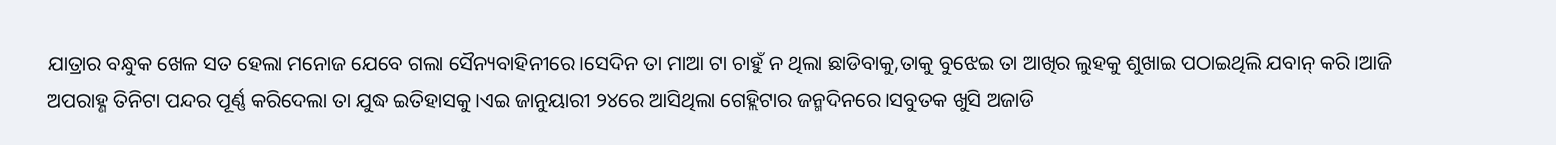ଯାତ୍ରାର ବନ୍ଧୁକ ଖେଳ ସତ ହେଲା ମନୋଜ ଯେବେ ଗଲା ସୈନ୍ୟବାହିନୀରେ।ସେଦିନ ତା ମାଆ ଟା ଚାହୁଁ ନ ଥିଲା ଛାଡିବାକୁ,ତାକୁ ବୁଝେଇ ତା ଆଖିର ଲୁହକୁ ଶୁଖାଇ ପଠାଇଥିଲି ଯବାନ୍ କରି।ଆଜି ଅପରାହ୍ଣ ତିନିଟା ପନ୍ଦର ପୂର୍ଣ୍ଣ କରିଦେଲା ତା ଯୁଦ୍ଧ ଇତିହାସକୁ।ଏଇ ଜାନୁୟାରୀ ୨୪ରେ ଆସିଥିଲା ଗେହ୍ଲିଟାର ଜନ୍ମଦିନରେ।ସବୁତକ ଖୁସି ଅଜାଡି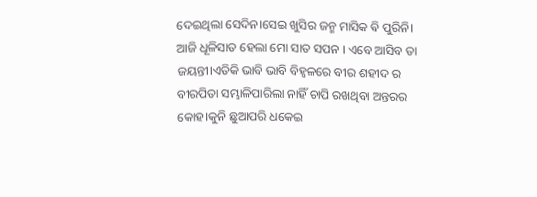ଦେଇଥିଲା ସେଦିନ।ସେଇ ଖୁସିର ଜନ୍ମ ମାସିକ ଵି ପୁରିନି। ଆଜି ଧୂଳିସାତ ହେଲା ମୋ ସାତ ସପନ । ଏବେ ଆସିବ ତା ଜୟନ୍ତୀ।ଏତିକି ଭାବି ଭାବି ବିହ୍ଵଳରେ ବୀର ଶହୀଦ ର ବୀରପିତା ସମ୍ଭାଳିପାରିଲା ନାହିଁ ଚାପି ରଖଥିବା ଅନ୍ତରର କୋହ।କୁନି ଛୁଆପରି ଧକେଇ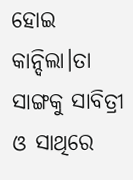ହୋଇ କାନ୍ଦିଲା।ତା ସାଙ୍ଗକୁ ସାବିତ୍ରୀ ଓ ସାଥିରେ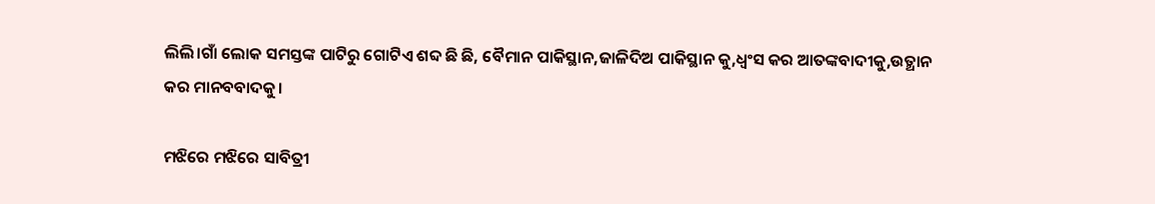ଲିଲି।ଗାଁ ଲୋକ ସମସ୍ତଙ୍କ ପାଟିରୁ ଗୋଟିଏ ଶବ୍ଦ ଛି ଛି, ବୈମାନ ପାକିସ୍ଥାନ,ଜାଳିଦିଅ ପାକିସ୍ଥାନ କୁ,ଧ୍ୱଂସ କର ଆତଙ୍କବାଦୀକୁ,ଉତ୍ଥାନ କର ମାନବବାଦକୁ।

ମଝିରେ ମଝିରେ ସାବିତ୍ରୀ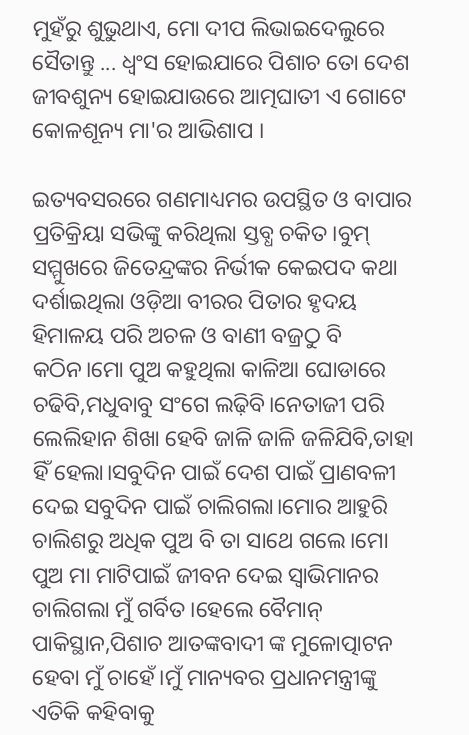ମୁହଁରୁ ଶୁଭୁଥାଏ, ମୋ ଦୀପ ଲିଭାଇଦେଲୁରେ ସୈତାନ୍ତୁ ... ଧ୍ବଂସ ହୋଇଯାରେ ପିଶାଚ ତୋ ଦେଶ ଜୀବଶୁନ୍ୟ ହୋଇଯାଉରେ ଆତ୍ମଘାତୀ ଏ ଗୋଟେ କୋଳଶୂନ୍ୟ ମା'ର ଆଭିଶାପ ।

ଇତ୍ୟବସରରେ ଗଣମାଧ୍ୟମର ଉପସ୍ଥିତ ଓ ବାପାର ପ୍ରତିକ୍ରିୟା ସଭିଙ୍କୁ କରିଥିଲା ସ୍ତବ୍ଧ ଚକିତ।ବୁମ୍ ସମ୍ମୁଖରେ ଜିତେନ୍ଦ୍ରଙ୍କର ନିର୍ଭୀକ କେଇପଦ କଥା ଦର୍ଶାଇଥିଲା ଓଡ଼ିଆ ବୀରର ପିତାର ହୃଦୟ ହିମାଳୟ ପରି ଅଚଳ ଓ ବାଣୀ ବଜ୍ରଠୁ ବି କଠିନ।ମୋ ପୁଅ କହୁଥିଲା କାଳିଆ ଘୋଡାରେ ଚଢିବି,ମଧୁବାବୁ ସଂଗେ ଲଢ଼ିବି।ନେତାଜୀ ପରି ଲେଲିହାନ ଶିଖା ହେବି ଜାଳି ଜାଳି ଜଳିଯିବି,ତାହା ହିଁ ହେଲା।ସବୁଦିନ ପାଇଁ ଦେଶ ପାଇଁ ପ୍ରାଣବଳୀ ଦେଇ ସବୁଦିନ ପାଇଁ ଚାଲିଗଲା।ମୋର ଆହୁରି ଚାଲିଶରୁ ଅଧିକ ପୁଅ ବି ତା ସାଥେ ଗଲେ।ମୋ ପୁଅ ମା ମାଟିପାଇଁ ଜୀବନ ଦେଇ ସ୍ୱାଭିମାନର ଚାଲିଗଲା ମୁଁ ଗର୍ବିତ।ହେଲେ ବୈମାନ୍ ପାକିସ୍ଥାନ,ପିଶାଚ ଆତଙ୍କବାଦୀ ଙ୍କ ମୁଳୋତ୍ପାଟନ ହେବା ମୁଁ ଚାହେଁ।ମୁଁ ମାନ୍ୟବର ପ୍ରଧାନମନ୍ତ୍ରୀଙ୍କୁ ଏତିକି କହିବାକୁ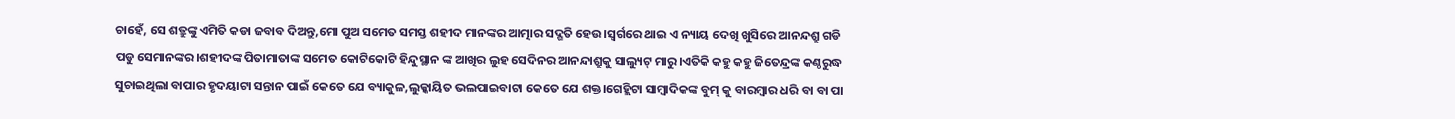ଚାହେଁ, ସେ ଶତ୍ରୁଙ୍କୁ ଏମିତି କଡା ଜବାବ ଦିଅନ୍ତୁ,ମୋ ପୁଅ ସମେତ ସମସ୍ତ ଶହୀଦ ମାନଙ୍କର ଆତ୍ମାର ସଦ୍ଗତି ହେଉ।ସ୍ଵର୍ଗରେ ଥାଇ ଏ ନ୍ୟାୟ ଦେଖି ଖୁସିରେ ଆନନ୍ଦଶ୍ରୁ ଗଡି ପଡୁ ସେମାନଙ୍କର।ଶହୀଦଙ୍କ ପିତାମାତାଙ୍କ ସମେତ କୋଟିକୋଟି ହିନ୍ଦୁସ୍ଥାନ ଙ୍କ ଆଖିର ଲୁହ ସେଦିନର ଆନନ୍ଦାଶ୍ରୁକୁ ସାଲ୍ୟୁଟ୍ ମାରୁ।ଏତିକି କହୁ କହୁ ଜିତେନ୍ଦ୍ରଙ୍କ କଣ୍ଠରୁଦ୍ଧ ସୁଚାଇଥିଲା ବାପାର ହୃଦୟାଟା ସନ୍ତାନ ପାଇଁ କେତେ ଯେ ବ୍ୟାକୁଳ,ଲୁକ୍କାୟିତ ଭଲପାଇବାଟା କେତେ ଯେ ଶକ୍ତ।ଗେହ୍ଲିଟା ସାମ୍ବାଦିକଙ୍କ ବୁମ୍ କୁ ବାରମ୍ବାର ଧରି ବା ବା ପା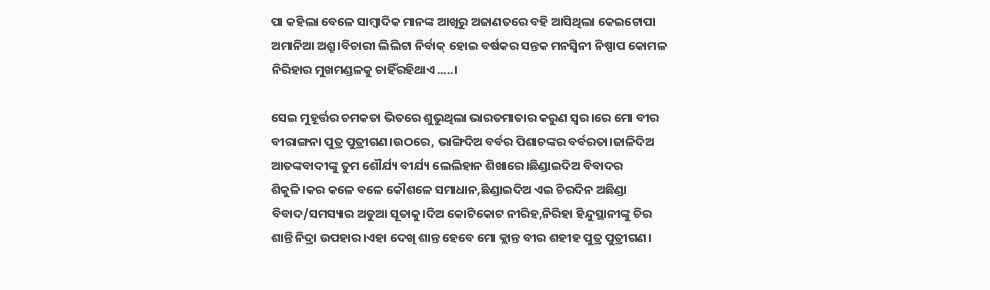ପା କହିଲା ବେଳେ ସାମ୍ବାଦିକ ମାନଙ୍କ ଆଖିରୁ ଅଜାଣତରେ ବହି ଆସିଥିଲା କେଇଟୋପା ଅମାନିଆ ଅଶ୍ରୁ।ବିଚାରୀ ଲିଲିଟା ନିର୍ବାକ୍ ହୋଇ ବର୍ଷକର ସନ୍ତକ ମନସ୍ବିନୀ ନିଷ୍ପାପ କୋମଳ ନିରିହାର ମୁଖମଣ୍ଡଳକୁ ଚାହିଁରହିଥାଏ.....।

ସେଇ ମୁହୂର୍ତ୍ତର ଚମକତା ଭିତରେ ଶୁଭୁଥିଲା ଭାରତମାତାର କରୁଣ ସ୍ୱର।ରେ ମୋ ବୀର ବୀରାଙ୍ଗନା ପୁତ୍ର ପୁତ୍ରୀଗଣ।ଉଠରେ, ଭାଙ୍ଗିଦିଅ ବର୍ବର ପିଶାଚଙ୍କର ବର୍ବରତା।ଜାଳିଦିଅ ଆତଙ୍କବାଦୀଙ୍କୁ ତୁମ ଶୌର୍ଯ୍ୟ ବୀର୍ଯ୍ୟ ଲେଲିହାନ ଶିଖାରେ।ଛିଣ୍ଡାଇଦିଅ ବିବାଦର ଶିକୁଳି।କର କଳେ ବଳେ କୌଶଳେ ସମାଧାନ,ଛିଣ୍ଡାଇଦିଅ ଏଇ ଚିରଦିନ ଅଛିଣ୍ଡା ବିବାଦ/ସମସ୍ୟାର ଅଡୁଆ ସୂତାକୁ।ଦିଅ କୋଟିକୋଟ ନୀରିହ,ନିରିହା ହିନ୍ଦୁସ୍ଥାନୀଙ୍କୁ ଚିର ଶାନ୍ତି ନିଦ୍ରା ଉପହାର।ଏହା ଦେଖି ଶାନ୍ତ ହେବେ ମୋ କ୍ଲାନ୍ତ ବୀର ଶହୀହ ପୁତ୍ର ପୁତ୍ରୀଗଣ।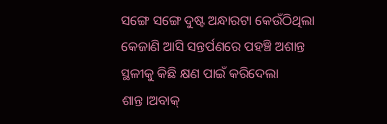ସଙ୍ଗେ ସଙ୍ଗେ ଦୁଷ୍ଟ ଅନ୍ଧାରଟା କେଉଁଠିଥିଲା କେଜାଣି ଆସି ସନ୍ତର୍ପଣରେ ପହଞ୍ଚି ଅଶାନ୍ତ ସ୍ଥଳୀକୁ କିଛି କ୍ଷଣ ପାଇଁ କରିଦେଲା ଶାନ୍ତ।ଅବାକ୍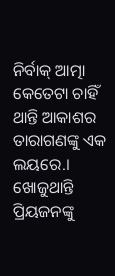ନିର୍ବାକ୍ ଆତ୍ମା କେତେଟା ଚାହିଁ ଥାନ୍ତି ଆକାଶର ତାରାଗଣଙ୍କୁ ଏକ ଲୟରେ.। ଖୋଜୁଥାନ୍ତି ପ୍ରିୟଜନଙ୍କୁ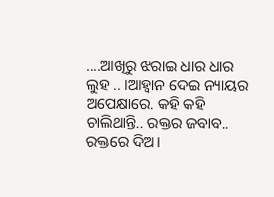....ଆଖିରୁ ଝରାଇ ଧାର ଧାର ଲୁହ .. ।ଆହ୍ୱାନ ଦେଇ ନ୍ୟାୟର ଅପେକ୍ଷାରେ. କହି କହି ଚାଲିଥାନ୍ତି.. ରକ୍ତର ଜବାବ.. ରକ୍ତରେ ଦିଅ।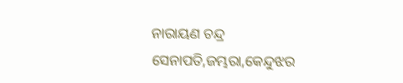ନାରାୟଣ ଚନ୍ଦ୍ର ସେନାପତି,ଜମ୍ଭରା,କେନ୍ଦୁଝର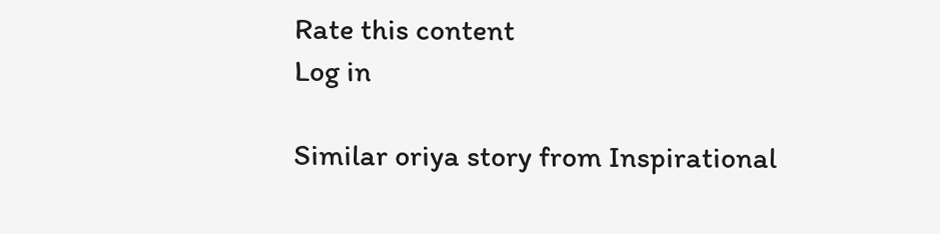Rate this content
Log in

Similar oriya story from Inspirational